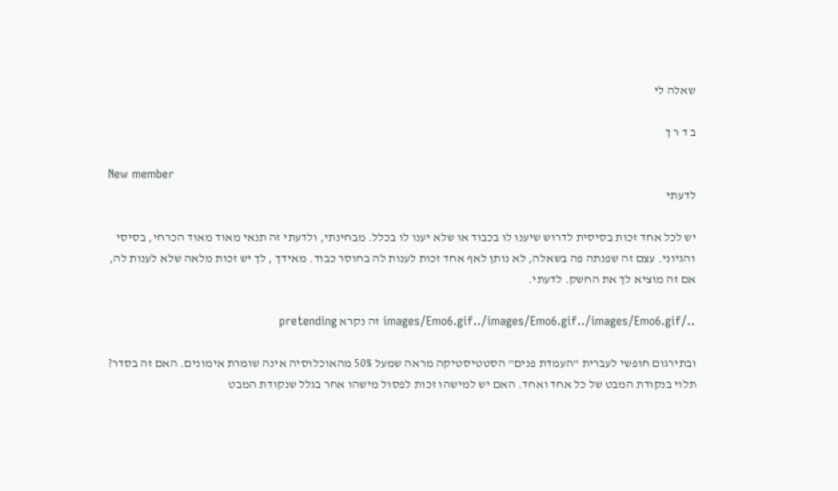שאלה לי

ב ד ר ך

New member
לדעתי

יש לכל אחד זכות בסיסית לדרוש שיענו לו בכבוד או שלא יענו לו בכלל. מבחינתי, ולדעתי זה תנאי מאוד מאוד הכרחי, בסיסי והגיוני. עצם זה שפנתה פה בשאלה, לא נותן לאף אחד זכות לענות לה בחוסר כבוד. מאידך , לך יש זכות מלאה שלא לענות לה, אם זה מוציא לך את החשק. לדעתי.

../images/Emo6.gif../images/Emo6.gif../images/Emo6.gif זה נקרא pretending

ובתירגום חופשי לעברית "העמדת פנים" הסטטיסטיקה מראה שמעל 50% מהאוכלוסיה אינה שומרת אימונים. האם זה בסדר? תלוי בנקודת המבט של כל אחד ואחד. האם יש למישהו זכות לפסול מישהו אחר בגלל שנקודת המבט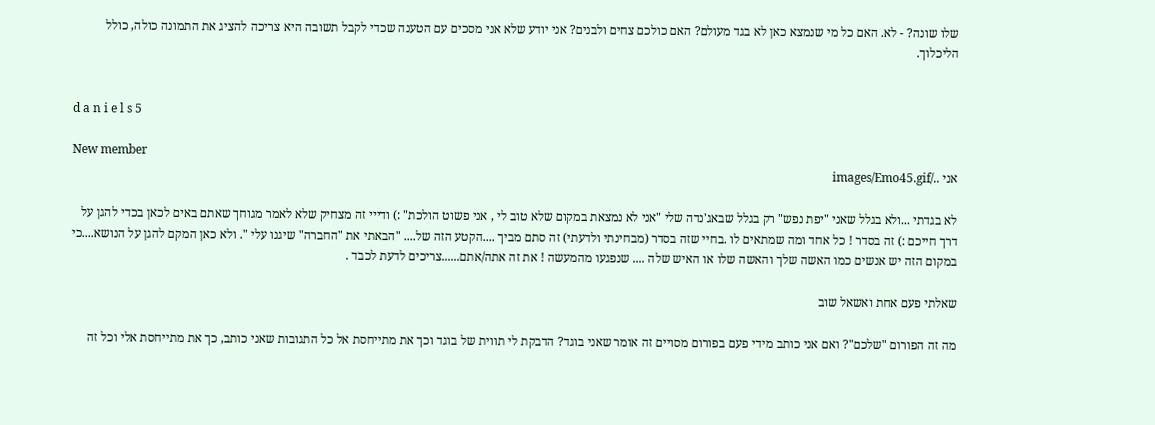שלו שונה? - לא. האם כל מי שנמצא כאן לא בגד מעולם? האם כולכם צחים ולבנים? אני יודע שלא אני מסכים עם הטענה שכדי לקבל תשובה היא צריכה להציג את התמונה כולה, כולל הליכלוך.


d a n i e l s 5

New member
אני ../images/Emo45.gif

לא בגדתי ...ולא בגלל שאני "יפת נפש" רק בגלל שבאג'נדה שלי "אני לא נמצאת במקום שלא טוב לי , אני פשוט הולכת" :) ודייי זה מצחיק שלא לאמר מגוחך שאתם באים לכאן בכדי להגן על דרך חייכם :) זה בסדר ! כל אחד ומה שמתאים לו .בחיי שזה בסדר (מבחינתי ולדעתי) זה סתם מביך ....הקטע הזה של.... "הבאתי את "החברה" שיגנו עלי ". ולא כאן המקם להגן על הנושא....כי במקום הזה יש אנשים כמו האשה שלך והאשה שלו או האיש שלה .... שנפגעו מהמעשה ! את זה אתה/אתם......צריכים לדעת לכבד .

שאלתי פעם אחת ואשאל שוב

מה זה הפורום "שלכם"? ואם אני כותב מידי פעם בפורום מסויים זה אומר שאני בוגד? הדבקת לי תווית של בוגד וכך את מתייחסת אל כל התגובות שאני כותב, כך את מתייחסת אלי וכל זה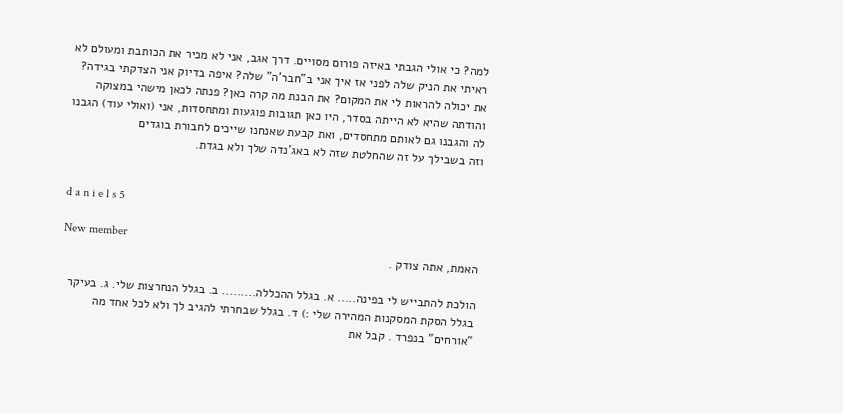למה? כי אולי הגבתי באיזה פורום מסויים. דרך אגב, אני לא מכיר את הכותבת ומעולם לא ראיתי את הניק שלה לפני אז איך אני ב"חבר'ה" שלה? איפה בדיוק אני הצדקתי בגידה? את יכולה להראות לי את המקום? את הבנת מה קרה כאן? פנתה לכאן מישהי במצוקה והודתה שהיא לא הייתה בסדר, היו כאן תגובות פוגעות ומתחסדות, אני (ואולי עוד) הגבנו לה והגבנו גם לאותם מתחסדים, ואת קבעת שאנחנו שייכים לחבורת בוגדים
וזה בשבילך על זה שהחלטת שזה לא באג'נדה שלך ולא בגדת.


d a n i e l s 5

New member
האמת, אתה צודק .

הולכת להתבייש לי בפינה..... א. בגלל ההכללה......... ב. בגלל הנחרצות שלי. ג. בעיקר בגלל הסקת המסקנות המהירה שלי :) ד. בגלל שבחרתי להגיב לך ולא לכל אחד מה "אורחים" בנפרד . קבל את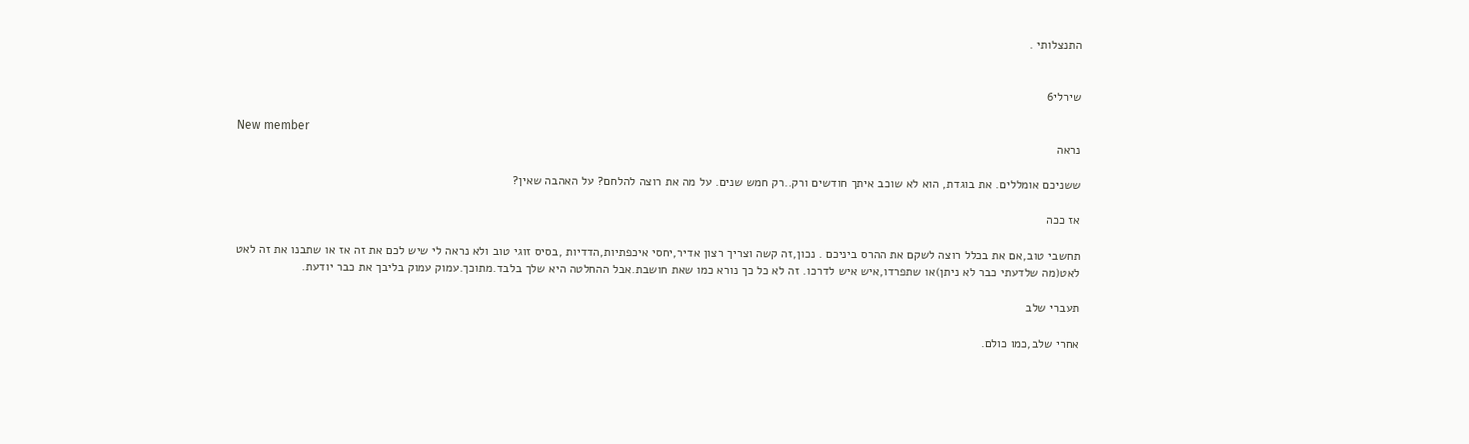התנצלותי .


שירלי6

New member
נראה

ששניכם אומללים. את בוגדת, הוא לא שוכב איתך חודשים ורק..רק חמש שנים. על מה את רוצה להלחם? על האהבה שאין?

אז ככה

תחשבי טוב,אם את בכלל רוצה לשקם את ההרס ביניכם . נכון,זה קשה וצריך רצון אדיר,יחסי איכפתיות,הדדיות ,בסיס זוגי טוב ולא נראה לי שיש לכם את זה אז או שתבנו את זה לאט לאט(מה שלדעתי כבר לא ניתן)או שתפרדו,איש איש לדרכו. זה לא כל כך נורא כמו שאת חושבת.אבל ההחלטה היא שלך בלבד.מתוכך.עמוק עמוק בליבך את כבר יודעת.

תעברי שלב

אחרי שלב,כמו כולם.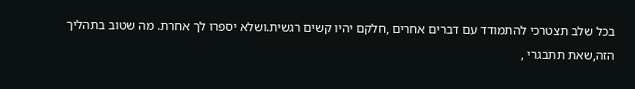בכל שלב תצטרכי להתמודד עם דברים אחרים ,חלקם יהיו קשים רגשית.ושלא יספרו לך אחרת. מה שטוב בתהליך הזה,שאת תתבגרי ,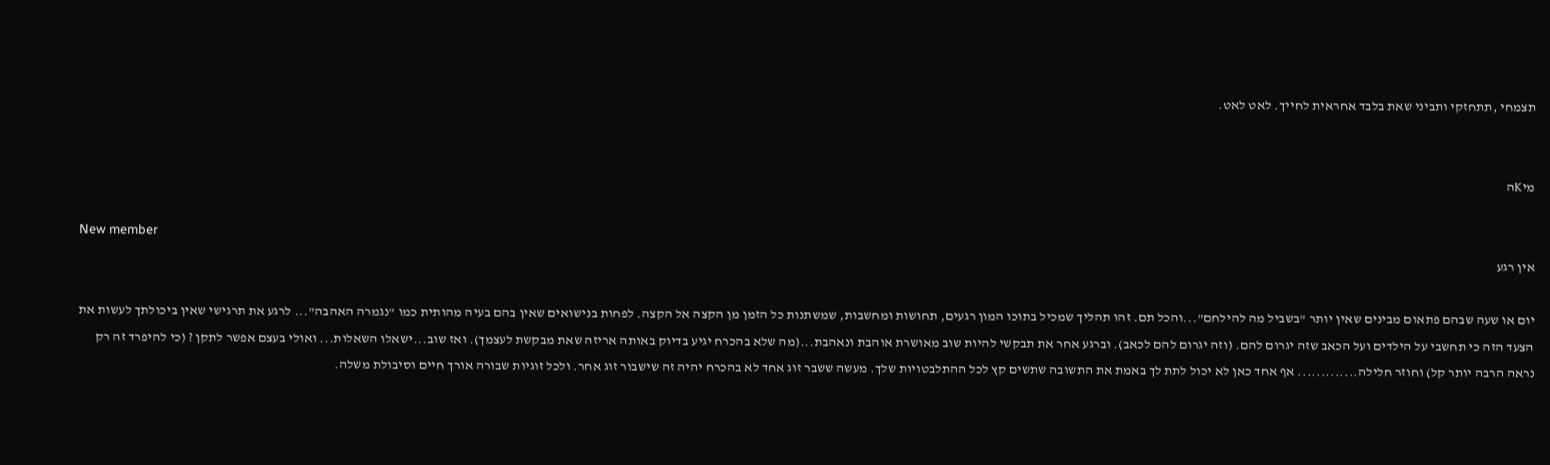תצמחי ,תתחזקי ותביני שאת בלבד אחראית לחייך. לאט לאט.


מיKה

New member
אין רגע

יום או שעה שבהם פתאום מבינים שאין יותר "בשביל מה להילחם"...והכל תם. זהו תהליך שמכיל בתוכו המון רגעים, תחושות ומחשבות, שמשתנות כל הזמן מן הקצה אל הקצה. לפחות בנישואים שאין בהם בעיה מהותית כמו "נגמרה האהבה"... לרגע את תרגישי שאין ביכולתך לעשות את הצעד הזה כי תחשבי על הילדים ועל הכאב שזה יגרום להם. (וזה יגרום להם לכאב). וברגע אחר את תבקשי להיות שוב מאושרת אוהבת ונאהבת...(מה שלא בהכרח יגיע בדיוק באותה אריזה שאת מבקשת לעצמך). ואז שוב...ישאלו השאלות... ואולי בעצם אפשר לתקן ? (כי להיפרד זה רק נראה הרבה יותר קל) וחוזר חלילה............. אף אחד כאן לא יכול לתת לך באמת את התשובה שתשים קץ לכל ההתלבטויות שלך. מעשה ששבר זוג אחד לא בהכרח יהיה זה שישבור זוג אחר. ולכל זוגיות שבורה אורך חיים וסיבולת משלה.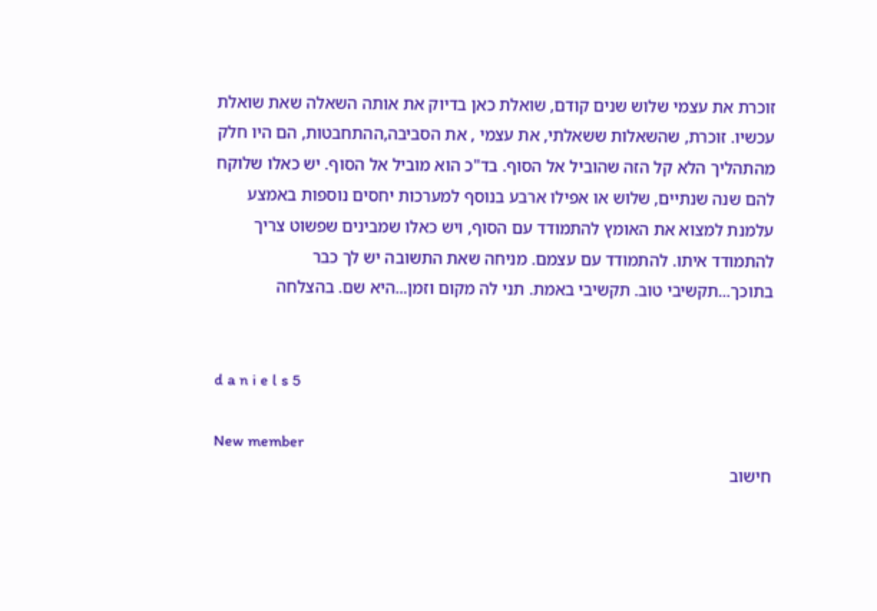זוכרת את עצמי שלוש שנים קודם, שואלת כאן בדיוק את אותה השאלה שאת שואלת עכשיו. זוכרת, שהשאלות ששאלתי, את עצמי , את הסביבה,ההתחבטות, הם היו חלק מהתהליך הלא קל הזה שהוביל אל הסוף. בד"כ הוא מוביל אל הסוף. יש כאלו שלוקח להם שנה שנתיים, שלוש או אפילו ארבע בנוסף למערכות יחסים נוספות באמצע עלמנת למצוא את האומץ להתמודד עם הסוף, ויש כאלו שמבינים שפשוט צריך להתמודד איתו. להתמודד עם עצמם. מניחה שאת התשובה יש לך כבר בתוכך...תקשיבי טוב. תקשיבי באמת. תני לה מקום וזמן...היא שם. בהצלחה


d a n i e l s 5

New member
חישוב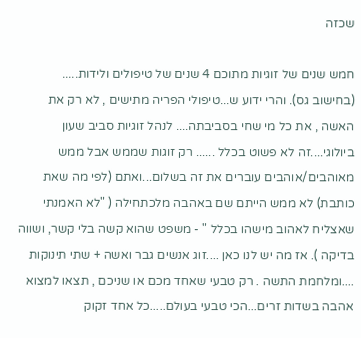שכזה

חמש שנים של זוגיות מתוכם 4 שנים של טיפולים ולידות..... (בחישוב גס). והרי ידוע ש...טיפולי הפריה מתישים , לא רק את האשה , את כל מי שחי בסביבתה.... לנהל זוגיות סביב שעון ביולוגי....זה לא פשוט בכלל ...... רק זוגות שממש אבל ממש מאוהבים/אוהבים עוברים את זה בשלום...ואתם (לפי מה שאת כותבת) לא ממש הייתם שם באהבה מלכתחילה ( "לא האמנתי שאצליח לאהוב מישהו בכלל " - משפט שהוא קשה בלי קשר, ושווה בדיקה ). אז מה יש לנו כאן ....זוג אנשים גבר ואשה + שתי תינוקות ....ומלחמת התשה . רק טבעי שאחד מכם או שניכם , תצאו למצוא אהבה בשדות זרים...הכי טבעי בעולם.....כל אחד זקוק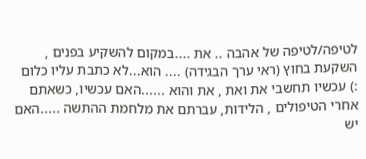לטיפה/לטיפה של אהבה .. את ....במקום להשקיע בפנים , השקעת בחוץ (ראי ערך הבגידה) .... הוא...לא כתבת עליו כלום :) עכשיו תחשבי את ואת , את והוא ......האם עכשיו, כשאתם אחרי הטיפולים , הלידות, עברתם את מלחמת ההתשה .....האם יש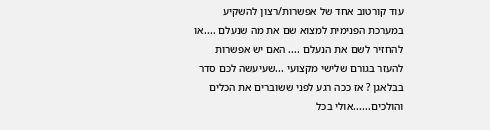עוד קורטוב אחד של אפשרות/רצון להשקיע במערכת הפנימית למצוא שם את מה שנעלם ....או להחזיר לשם את הנעלם .... האם יש אפשרות להעזר בגורם שלישי מקצועי ...שעיעשה לכם סדר בבלאגן ? אז ככה רגע לפני ששוברים את הכלים והולכים......אולי בכל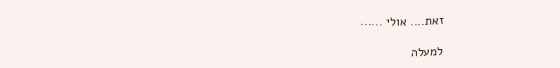זאת.... אולי ......

למעלה